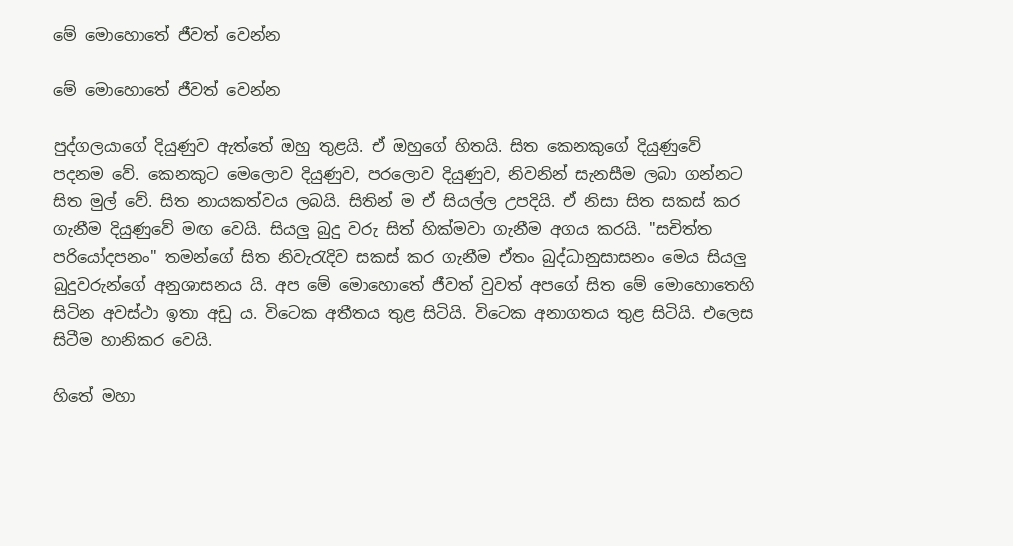මේ මොහොතේ ජීවත් වෙන්න

මේ මොහොතේ ජීවත් වෙන්න

පුද්ගලයාගේ දියුණුව ඇත්තේ ඔහු තුළයි. ඒ ඔහුගේ හිතයි. සිත කෙනකුගේ දියුණුවේ පදනම වේ. කෙනකුට මෙලොව දියුණුව, පරලොව දියුණුව, නිවනින් සැනසීම ලබා ගන්නට සිත මුල් වේ. සිත නායකත්වය ලබයි. සිතින් ම ඒ සියල්ල උපදියි. ඒ නිසා සිත සකස් කර ගැනීම දියුණුවේ මඟ වෙයි. සියලු බුදු වරු සිත් හික්මවා ගැනීම අගය කරයි. "සචිත්ත පරියෝදපනං" තමන්ගේ සිත නිවැරැදිව සකස් කර ගැනීම ඒතං බුද්ධානුසාසනං මෙය සියලු බුදුවරුන්ගේ අනුශාසනය යි. අප මේ මොහොතේ ජීවත් වුවත් අපගේ සිත මේ මොහොතෙහි සිටින අවස්ථා ඉතා අඩු ය. විටෙක අතීතය තුළ සිටියි. විටෙක අනාගතය තුළ සිටියි. එලෙස සිටීම හානිකර වෙයි.

හිතේ මහා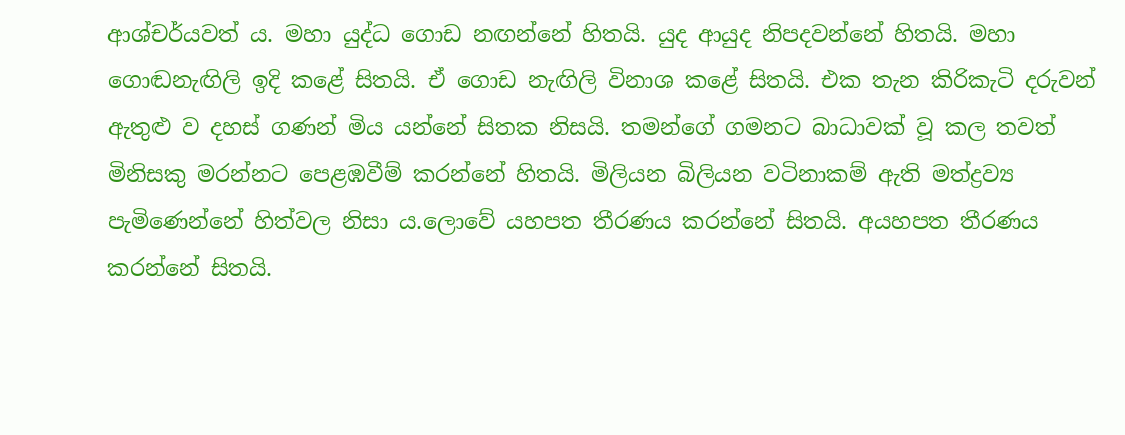ආශ්චර්යවත් ය. මහා යුද්ධ ගොඩ නඟන්නේ හිතයි. යුද ආයුද නිපදවන්නේ හිතයි. මහා ගොඬනැඟිලි ඉදි කළේ සිතයි. ඒ ගොඩ නැඟිලි විනාශ කළේ සිතයි. එක තැන කිරිකැටි දරුවන් ඇතුළු ව දහස් ගණන් මිය යන්නේ සිතක නිසයි. තමන්ගේ ගමනට බාධාවක් වූ කල තවත් මිනිසකු මරන්නට පෙළඹවීම් කරන්නේ හිතයි. මිලියන බිලියන වටිනාකම් ඇති මත්ද්‍රව්‍ය පැමිණෙන්නේ හිත්වල නිසා ය.ලොවේ යහපත තීරණය කරන්නේ සිතයි. අයහපත තීරණය කරන්නේ සිතයි.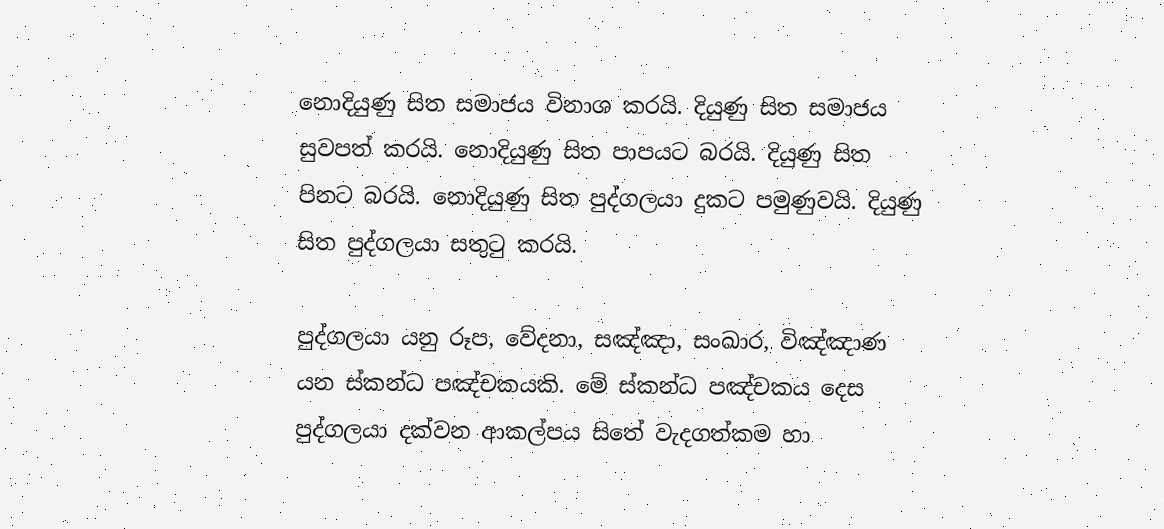නොදියුණු සිත සමාජය විනාශ කරයි. දියුණු සිත සමාජය සුවපත් කරයි. නොදියුණු සිත පාපයට බරයි. දියුණු සිත පිනට බරයි. නොදියුණු සිත පුද්ගලයා දුකට පමුණුවයි. දියුණු සිත පුද්ගලයා සතුටු කරයි.

පුද්ගලයා යනු රූප, වේදනා, සඤ්ඤා, සංඛාර, විඤ්ඤාණ යන ස්කන්ධ පඤ්චකයකි. මේ ස්කන්ධ පඤ්චකය දෙස පුද්ගලයා දක්වන ආකල්පය සිතේ වැදගත්කම හා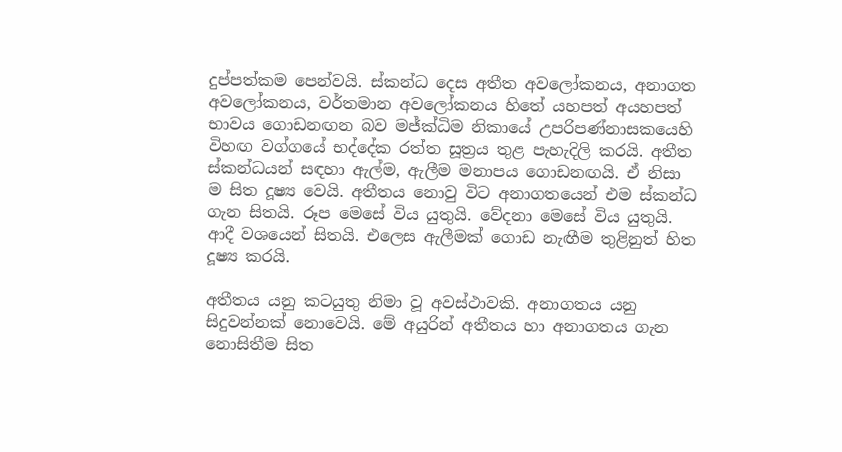දුප්පත්කම පෙන්වයි. ස්කන්ධ දෙස අතීත අවලෝකනය, අනාගත අවලෝකනය, වර්තමාන අවලෝකනය හිතේ යහපත් අයහපත් භාවය ගොඩනඟන බව මජ්ක්‍ධිම නිකායේ උපරිපණ්නාසකයෙහි විහඟ වග්ගයේ භද්දේක රත්ත සූත්‍රය තුළ පැහැදිලි කරයි. අතීත ස්කන්ධයන් සඳහා ඇල්ම, ඇලීම මනාපය ගොඩනඟයි. ඒ නිසා ම සිත දූෂ්‍ය වෙයි. අතීතය නොවු විට අනාගතයෙන් එම ස්කන්ධ ගැන සිතයි. රූප මෙසේ විය යුතුයි. වේදනා මෙසේ විය යුතුයි. ආදී වශයෙන් සිතයි. එලෙස ඇලීමක් ගොඩ නැඟීම තුළිනුත් හිත දූෂ්‍ය කරයි.

අතීතය යනු කටයුතු නිමා වූ අවස්ථාවකි. අනාගතය යනු සිදුවන්නක් නොවෙයි. මේ අයුරින් අතීතය හා අනාගතය ගැන නොසිතීම සිත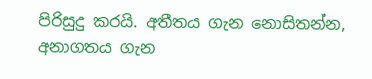පිරිසුදු කරයි. අතීතය ගැන නොසිතන්න, අනාගතය ගැන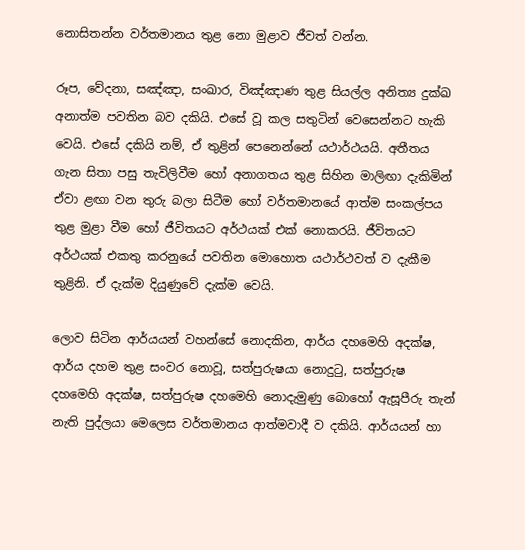නොසිතන්න වර්තමානය තුළ නො මුළාව ජීවත් වන්න.

රූප, වේදනා, සඤ්ඤා, සංඛාර, විඤ්ඤාණ තුළ සියල්ල අනිත්‍ය දුක්ඛ අනාත්ම පවතින බව දකියි. එසේ වූ කල සතුටින් වෙසෙන්නට හැකි වෙයි. එසේ දකියි නම්, ඒ තුළින් පෙනෙන්නේ යථාර්ථයයි. අතීතය ගැන සිතා පසු තැවිලිවීම හෝ අනාගතය තුළ සිහින මාලිඟා දැකිමින් ඒවා ළඟා වන තුරු බලා සිටීම හෝ වර්තමානයේ ආත්ම සංකල්පය තුළ මුළා වීම හෝ ජීවිතයට අර්ථයක් එක් නොකරයි. ජීවිතයට අර්ථයක් එකතු කරනුයේ පවතින මොහොත යථාර්ථවත් ව දැකීම තුළිනි. ඒ දැක්ම දියුණුවේ දැක්ම වෙයි.

ලොව සිටින ආර්යයන් වහන්සේ නොදකින, ආර්ය දහමෙහි අදක්ෂ, ආර්ය දහම තුළ සංවර නොවූ, සත්පුරුෂයා නොදුටු, සත්පුරුෂ දහමෙහි අදක්ෂ, සත්පුරුෂ දහමෙහි නොදැමුණු බොහෝ ඇසූපීරු තැන් නැති පුද්ලයා මෙලෙස වර්තමානය ආත්මවාදී ව දකියි. ආර්යයන් හා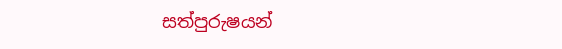සත්පුරුෂයන්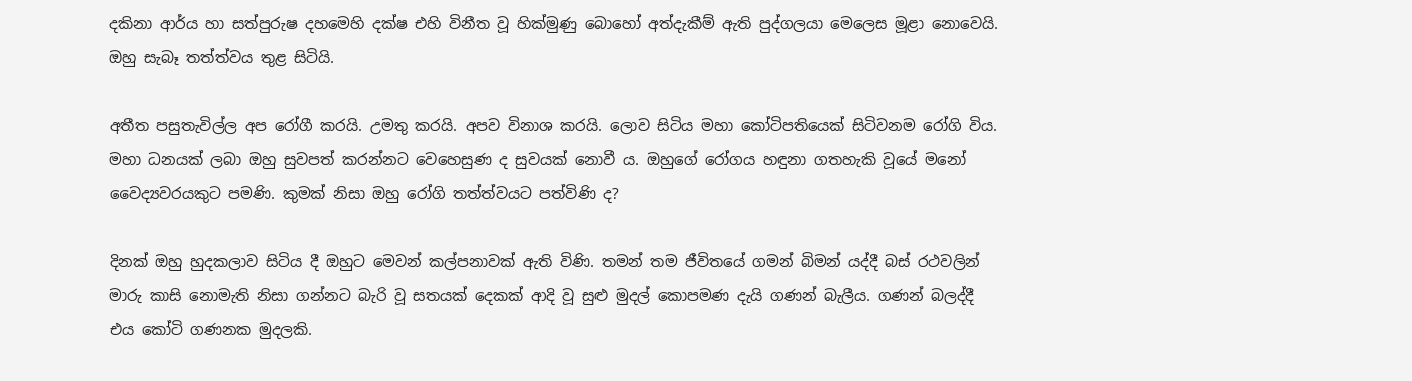දකිනා ආර්ය හා සත්පුරුෂ දහමෙහි දක්ෂ එහි විනීත වූ හික්මුණු බොහෝ අත්දැකීම් ඇති පුද්ගලයා මෙලෙස මූළා නොවෙයි. ඔහු සැබෑ තත්ත්වය තුළ සිටියි.

අතීත පසුතැවිල්ල අප රෝගී කරයි. උමතු කරයි. අපව විනාශ කරයි. ලොව සිටිය මහා කෝටිපතියෙක් සිටිවනම රෝගි විය. මහා ධනයක් ලබා ඔහු සුවපත් කරන්නට වෙහෙසුණ ද සුවයක් නොවී ය. ඔහුගේ රෝගය හඳුනා ගතහැකි වූයේ මනෝ වෛද්‍යවරයකුට පමණි. කුමක් නිසා ඔහු රෝගි තත්ත්වයට පත්විණි ද?

දිනක් ඔහු හුදකලාව සිටිය දී ඔහුට මෙවන් කල්පනාවක් ඇති විණි. තමන් තම ජීවිතයේ ගමන් බිමන් යද්දී බස් රථවලින් මාරු කාසි නොමැති නිසා ගන්නට බැරි වූ සතයක් දෙකක් ආදි වූ සුළු මුදල් කොපමණ දැයි ගණන් බැලීය. ගණන් බලද්දී එය කෝටි ගණනක මුදලකි.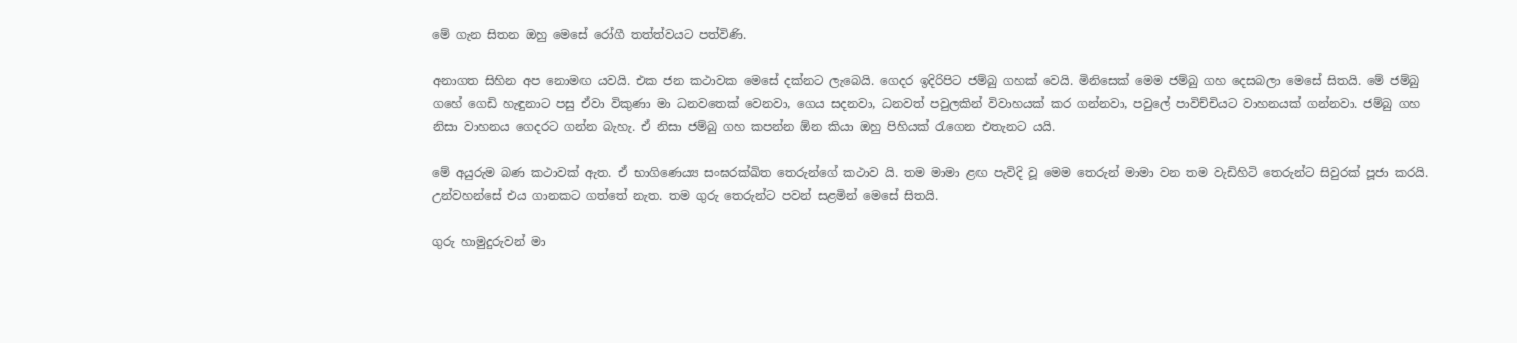මේ ගැන සිතන ඔහු මෙසේ රෝගී තත්ත්වයට පත්විණි.

අනාගත සිහින අප නොමඟ යවයි. එක ජන කථාවක මෙසේ දක්නට ලැබෙයි. ගෙදර ඉදිරිපිට ජම්බු ගහක් වෙයි. මිනිසෙක් මෙම ජම්බු ගහ දෙසබලා මෙසේ සිතයි. මේ ජම්බු ගහේ ගෙඩි හැඳුනාට පසු ඒවා විකුණා මා ධනවතෙක් වෙනවා, ගෙය සදනවා, ධනවත් පවුලකින් විවාහයක් කර ගන්නවා, පවුලේ පාවිච්චියට වාහනයක් ගන්නවා. ජම්බු ගහ නිසා වාහනය ගෙදරට ගන්න බැහැ. ඒ නිසා ජම්බු ගහ කපන්න ඕන කියා ඔහු පිහියක් රැගෙන එතැනට යයි.

මේ අයුරුම බණ කථාවක් ඇත. ඒ භාගිණෙය්‍ය සංඝරක්ඛිත තෙරුන්ගේ කථාව යි. තම මාමා ළඟ පැවිදි වූ මෙම තෙරුන් මාමා වන තම වැඩිහිටි තෙරුන්ට සිවුරක් පූජා කරයි. උන්වහන්සේ එය ගානකට ගත්තේ නැත. තම ගුරු තෙරුන්ට පවන් සළමින් මෙසේ සිතයි.

ගුරු හාමුදුරුවන් මා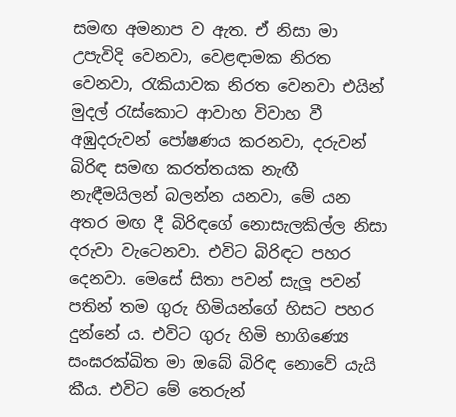සමඟ අමනාප ව ඇත. ඒ නිසා මා උපැවිදි වෙනවා, වෙළඳාමක නිරත වෙනවා, රැකියාවක නිරත වෙනවා එයින් මුදල් රැස්කොට ආවාහ විවාහ වී අඹුදරුවන් පෝෂණය කරනවා, දරුවන් බිරිඳ සමඟ කරත්තයක නැඟී නැඳීමයිලන් බලන්න යනවා, මේ යන අතර මඟ දී බිරිඳගේ නොසැලකිල්ල නිසා දරුවා වැටෙනවා. එවිට බිරිඳට පහර දෙනවා. මෙසේ සිතා පවන් සැලූ පවන් පතින් තම ගුරු හිමියන්ගේ හිසට පහර දුන්නේ ය. එවිට ගුරු හිමි භාගිණ්‍යෙ සංඝරක්ඛිත මා ඔබේ බිරිඳ නොවේ යැයි කීය. එවිට මේ තෙරුන්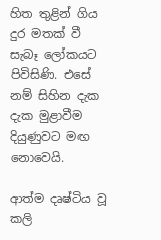හිත තුළින් ගිය දුර මතක් වී සැබෑ ලෝකයට පිවිසිණි. එසේ නම් සිහින දැක දැක මුළාවීම දියුණුවට මඟ නොවෙයි.

ආත්ම දෘෂ්ටිය වූ කලි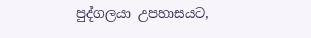පුද්ගලයා උපහාසයට,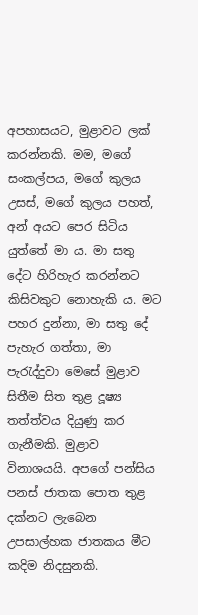අපහාසයට, මුළාවට ලක් කරන්නකි. මම, මගේ සංකල්පය, මගේ කුලය උසස්, මගේ කුලය පහත්, අන් අයට පෙර සිටිය යුත්තේ මා ය. මා සතු දේට හිරිහැර කරන්නට කිසිවකුට නොහැකි ය. මට පහර දුන්නා, මා සතු දේ පැහැර ගත්තා, මා පැරැද්දුවා මෙසේ මුළාව සිතීම සිත තුළ දූෂ්‍ය තත්ත්වය දියුණු කර ගැනීමකි. මුළාව විනාශයයි. අපගේ පන්සිය පනස් ජාතක පොත තුළ දක්නට ලැබෙන උපසාල්හක ජාතකය මීට කදිම නිදසුනකි.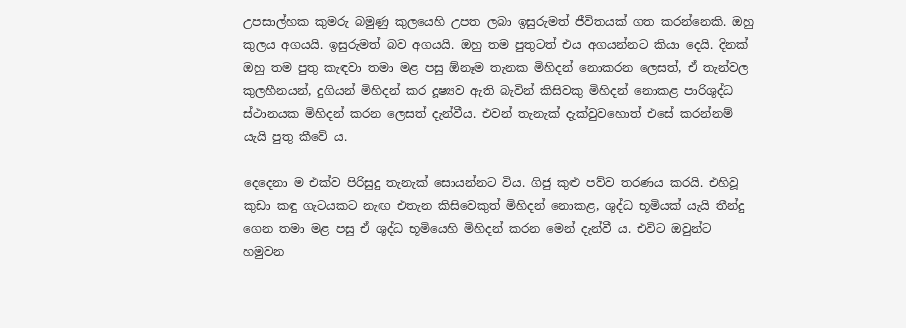උපසාල්හක කුමරු බමුණු කුලයෙහි උපත ලබා ඉසුරුමත් ජීවිතයක් ගත කරන්නෙකි. ඔහු කුලය අගයයි. ඉසුරුමත් බව අගයයි. ඔහු තම පුතුටත් එය අගයන්නට කියා දෙයි. දිනක් ඔහු තම පුතු කැඳවා තමා මළ පසු ඕනෑම තැනක මිහිදන් නොකරන ලෙසත්, ඒ තැන්වල කුලහීනයන්, දුගියන් මිහිදන් කර දූෂ්‍යව ඇති බැවින් කිසිවකු මිහිදන් නොකළ පාරිශුද්ධ ස්ථානයක මිහිදන් කරන ලෙසත් දැන්වීය. එවන් තැනැක් දැක්වුවහොත් එසේ කරන්නම් යැයි පුතු කීවේ ය.

දෙදෙනා ම එක්ව පිරිසුදු තැනැක් සොයන්නට විය. ගිජු කුළු පව්ව තරණය කරයි. එහිවූ කුඩා කඳු ගැටයකට නැඟ එතැන කිසිවෙකුත් මිහිදන් නොකළ, ශුද්ධ භූමියක් යැයි තීන්දු ගෙන තමා මළ පසු ඒ ශුද්ධ භූමියෙහි මිහිදන් කරන මෙන් දැන්වී ය. එවිට ඔවුන්ට හමුවන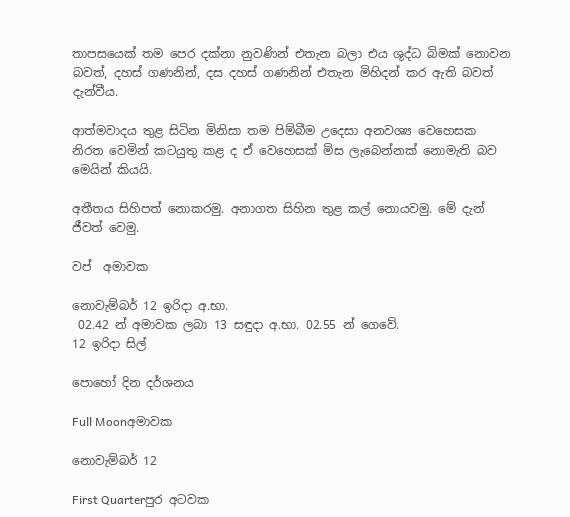තාපසයෙක් තම පෙර දක්නා නුවණින් එතැන බලා එය ශුද්ධ බිමක් නොවන බවත්, දහස් ගණනින්, දස දහස් ගණනින් එතැන මිහිදන් කර ඇති බවත් දැන්වීය.

ආත්මවාදය තුළ සිටින මිනිසා තම පිම්බීම උදෙසා අනවශ්‍ය වෙහෙසක නිරත වෙමින් කටයුතු කළ ද ඒ වෙහෙසක් මිස ලැබෙන්නක් නොමැති බව මෙයින් කියයි.

අතීතය සිහිපත් නොකරමු. අනාගත සිහින තුළ කල් නොයවමු. මේ දැන් ජීවත් වෙමු.

වප්  අමාවක

නොවැම්බර් 12 ඉරිදා අ.භා.
 02.42 න් අමාවක ලබා 13 සඳුදා අ.භා. 02.55 න් ගෙවේ.
12 ඉරිදා සිල්

පොහෝ දින දර්ශනය

Full Moonඅමාවක

නොවැම්බර් 12

First Quarterපුර අටවක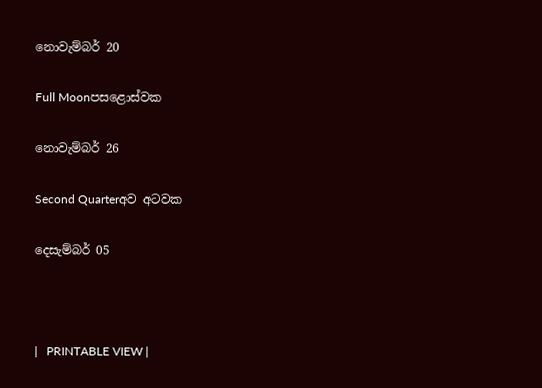නොවැම්බර් 20

Full Moonපසළොස්වක

නොවැම්බර් 26

Second Quarterඅව අටවක

දෙසැම්බර් 05



|   PRINTABLE VIEW |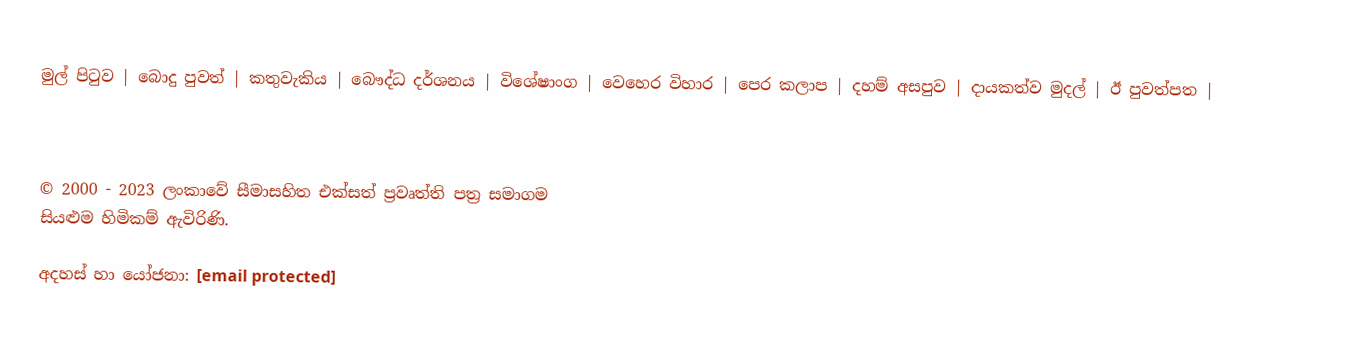මුල් පිටුව | බොදු පුවත් | කතුවැකිය | බෞද්ධ දර්ශනය | විශේෂාංග | වෙහෙර විහාර | පෙර කලාප | දහම් අසපුව | දායකත්ව මුදල් | ඊ පුවත්පත |



© 2000 - 2023 ලංකාවේ සීමාසහිත එක්සත් ප්‍රවෘත්ති පත්‍ර සමාගම
සියළුම හිමිකම් ඇවිරිණි.

අදහස් හා යෝජනා: [email protected]